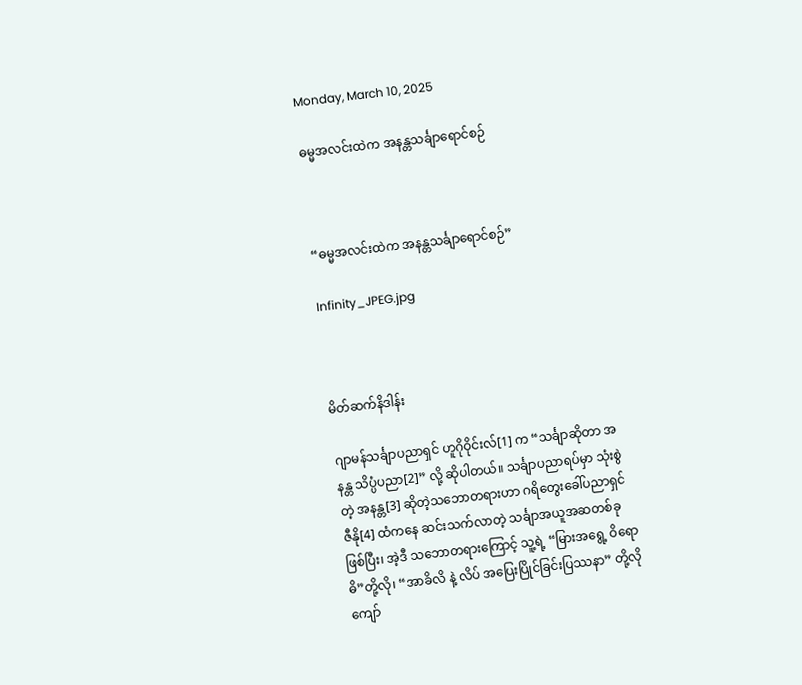Monday, March 10, 2025

ဓမ္မအလင်းထဲက အနန္တသင်္ချာရောင်စဉ်



“ဓမ္မအလင်းထဲက အနန္တသင်္ချာရောင်စဉ်”

Infinity_JPEG.jpg



မိတ်ဆက်နိဒါန်း

ဂျာမန်သင်္ချာပညာရှင် ဟူဂိုဝိုင်းလ်[1] က “သင်္ချာဆိုတာ အနန္တ သိပ္ပံပညာ[2]” လို့ ဆိုပါတယ်။ သင်္ချာပညာရပ်မှာ သုံးစွဲတဲ့ အနန္တ[3] ဆိုတဲ့သဘောတရားဟာ ဂရိတွေးခေါ်ပညာရှင် ဇီနို[4] ထံကနေ ဆင်းသက်လာတဲ့ သင်္ချာအယူအဆတစ်ခုဖြစ်ပြီး၊ အဲ့ဒီ သဘောတရားကြောင့် သူ့ရဲ့ “မြားအရွေ့ ဝိရောဓိ”တို့လို၊ “အာခိလိ နဲ့ လိပ် အပြေးပြိုင်ခြင်းပြဿနာ” တို့လို ကျော်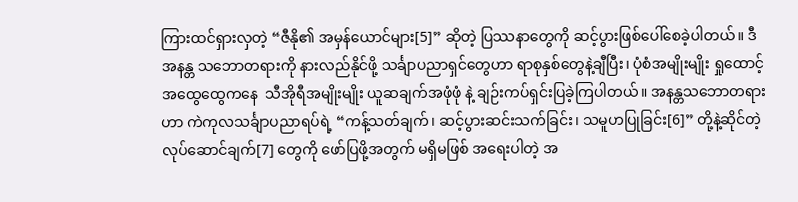ကြားထင်ရှားလှတဲ့ “ဇီနို၏ အမှန်ယောင်များ[5]” ဆိုတဲ့ ပြဿနာတွေကို ဆင့်ပွားဖြစ်ပေါ်စေခဲ့ပါတယ်။ ဒီ အနန္တ သဘောတရားကို နားလည်နိုင်ဖို့ သင်္ချာပညာရှင်တွေဟာ ရာစုနှစ်တွေနဲ့ချီပြီး၊ ပုံစံအမျိုးမျိုး ရှုထောင့်အထွေထွေကနေ  သီအိုရီအမျိုးမျိုး ယူဆချက်အဖုံဖုံ နဲ့ ချဉ်းကပ်ရှင်းပြခဲ့ကြပါတယ်။ အနန္တသဘောတရားဟာ ကဲကုလသင်္ချာပညာရပ်ရဲ့ “ကန့်သတ်ချက်၊ ဆင့်ပွားဆင်းသက်ခြင်း၊ သမူဟပြုခြင်း[6]” တို့နဲ့ဆိုင်တဲ့ လုပ်ဆောင်ချက်[7] တွေကို ဖော်ပြဖို့အတွက် မရှိမဖြစ် အရေးပါတဲ့ အ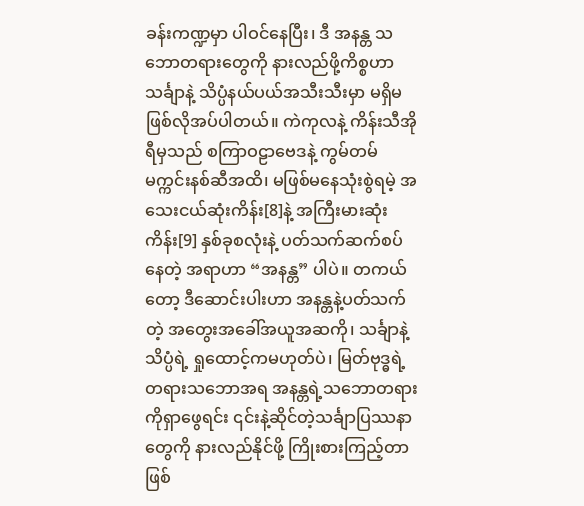ခန်းကဏ္ဍမှာ ပါဝင်နေပြီး၊ ဒီ အနန္တ သဘောတရားတွေကို နားလည်ဖို့ကိစ္စဟာ သင်္ချာနဲ့ သိပ္ပံနယ်ပယ်အသီးသီးမှာ မရှိမဖြစ်လိုအပ်ပါတယ်။ ကဲကုလနဲ့ ကိန်းသီအိုရီမှသည် စကြာဝဠာဗေဒနဲ့ ကွမ်တမ်မက္ကင်းနစ်ဆီအထိ၊ မဖြစ်မနေသုံးစွဲရမဲ့ အသေးငယ်ဆုံးကိန်း[8]နဲ့ အကြီးမားဆုံးကိန်း[9] နှစ်ခုစလုံးနဲ့ ပတ်သက်ဆက်စပ်နေတဲ့ အရာဟာ “အနန္တ” ပါပဲ။ တကယ်တော့ ဒီဆောင်းပါးဟာ အနန္တနဲ့ပတ်သက်တဲ့ အတွေးအခေါ်အယူအဆကို၊ သင်္ချာနဲ့ သိပ္ပံရဲ့ ရှုထောင့်ကမဟုတ်ပဲ၊ မြတ်ဗုဒ္ဓရဲ့တရားသဘောအရ အနန္တရဲ့သဘောတရားကိုရှာဖွေရင်း ၎င်းနဲ့ဆိုင်တဲ့သင်္ချာပြဿနာတွေကို နားလည်နိုင်ဖို့ ကြိုးစားကြည့်တာဖြစ်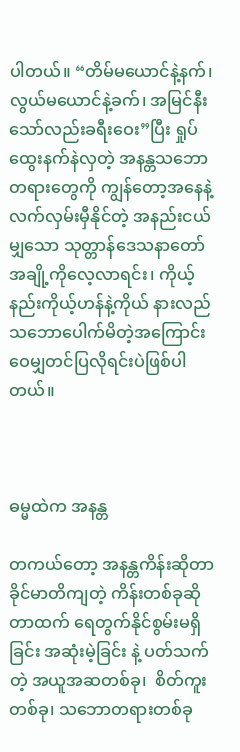ပါတယ်။ “တိမ်မယောင်နဲ့နက်၊ လွယ်မယောင်နဲ့ခက်၊ အမြင်နီးသော်လည်းခရီးဝေး”ပြီး ရှုပ်ထွေးနက်နဲလှတဲ့ အနန္တသဘောတရားတွေကို ကျွန်တော့အနေနဲ့ လက်လှမ်းမှီနိုင်တဲ့ အနည်းငယ်မျှသော သုတ္တာန်ဒေသနာတော်အချို့ကိုလေ့လာရင်း၊ ကိုယ့်နည်းကိုယ့်ဟန်နဲ့ကိုယ် နားလည်သဘောပေါက်မိတဲ့အကြောင်း ဝေမျှတင်ပြလိုရင်းပဲဖြစ်ပါတယ်။



ဓမ္မထဲက အနန္တ

တကယ်တော့ အနန္တကိန်းဆိုတာ ခိုင်မာတိကျတဲ့ ကိန်းတစ်ခုဆိုတာထက် ရေတွက်နိုင်စွမ်းမရှိခြင်း အဆုံးမဲ့ခြင်း နဲ့ ပတ်သက်တဲ့ အယူအဆတစ်ခု၊  စိတ်ကူးတစ်ခု၊ သဘောတရားတစ်ခု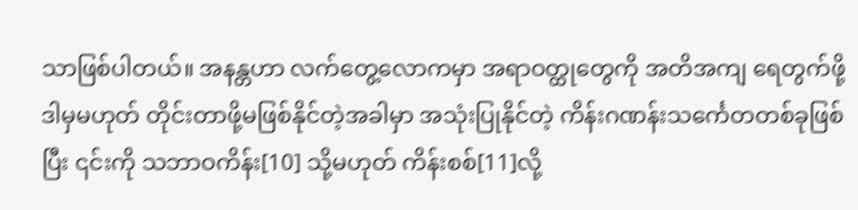သာဖြစ်ပါတယ်။ အနန္တဟာ လက်တွေ့လောကမှာ အရာဝတ္ထုတွေကို အတိအကျ ရေတွက်ဖို့ ဒါမှမဟုတ် တိုင်းတာဖို့မဖြစ်နိုင်တဲ့အခါမှာ အသုံးပြုနိုင်တဲ့ ကိန်းဂဏန်းသင်္ကေတတစ်ခုဖြစ်ပြီး ၎င်းကို သဘာဝကိန်း[10] သို့မဟုတ် ကိန်းစစ်[11]လို့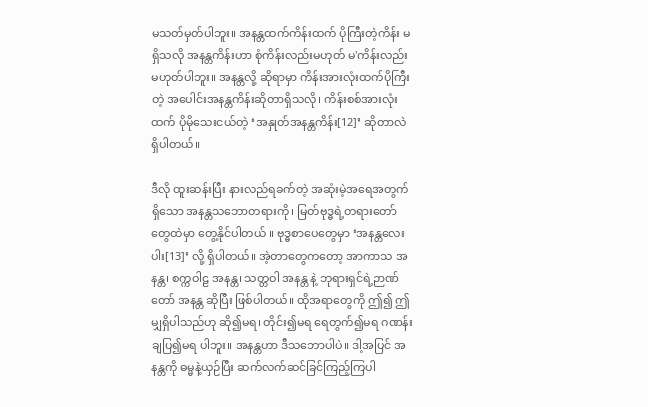မသတ်မှတ်ပါဘူး။ အနန္တထက်ကိန်းထက် ပိုကြီးတဲ့ကိန်း မရှိသလို အနန္တကိန်းဟာ စုံကိန်းလည်းမဟုတ် မ'ကိန်းလည်း မဟုတ်ပါဘူး။ အနန္တလို့ ဆိုရာမှာ ကိန်းအားလုံးထက်ပိုကြီးတဲ့ အပေါင်းအနန္တကိန်းဆိုတာရှိသလို၊ ကိန်းစစ်အားလုံးထက် ပိုမိုသေးငယ်တဲ့ ‘အနှုတ်အနန္တကိန်း[12]’ ဆိုတာလဲ ရှိပါတယ်။

ဒီလို ထူးဆန်းပြီး နားလည်ရခက်တဲ့ အဆုံးမဲ့အရေအတွက်ရှိသော အနန္တသဘောတရားကို၊ မြတ်ဗုဒ္ဓရဲ့တရားတော်တွေထဲမှာ တွေ့နိုင်ပါတယ် ။ ဗုဒ္ဓစာပေတွေမှာ ‘အနန္တလေးပါး[13]’ လို့ ရှိပါတယ်။ အဲ့တာတွေကတော့ အာကာသ အနန္တ၊ စက္ကဝါဠ အနန္တ၊ သတ္တဝါ အနန္တ နဲ့ ဘုရားရှင်ရဲ့ဉာဏ်တော် အနန္တ ဆိုပြီး ဖြစ်ပါတယ်။ ထိုအရာတွေကို ဤ၍ ဤမျှရှိပါသည်ဟု ဆို၍မရ၊ တိုင်း၍မရ ရေတွက်၍မရ ဂဏန်းချပြ၍မရ ပါဘူး။ အနန္တဟာ ဒီသဘောပါပဲ။ ဒါ့အပြင် အနန္တကို ဓမ္မနဲ့ယှဉ်ပြီး ဆက်လက်ဆင်ခြင်ကြည့်ကြပါ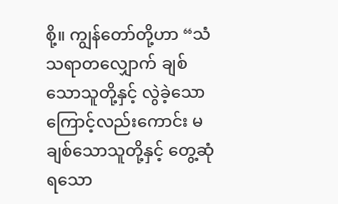စို့။ ကျွန်တော်တို့ဟာ “သံသရာတလျှောက် ချစ်သောသူတို့နှင့် လွဲခဲ့သောကြောင့်လည်းကောင်း မချစ်သောသူတို့နှင့် တွေ့ဆုံရသော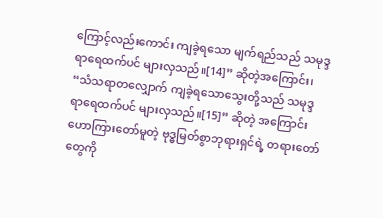ကြောင့်လည်းကောင်း ကျခဲ့ရသော မျက်ရည်သည် သမုဒ္ဒရာရေထက်ပင် များလှသည်။[14]” ဆိုတဲ့အကြောင်း၊ “သံသရာတလျှောက် ကျခဲ့ရသောသွေးတို့သည် သမုဒ္ဒရာရေထက်ပင် များလှသည်။[15]” ဆိုတဲ့ အကြောင်း ဟောကြားတော်မူတဲ့ ဗုဒ္ဓမြတ်စွာဘုရားရှင်ရဲ့ တရားတော်တွေကို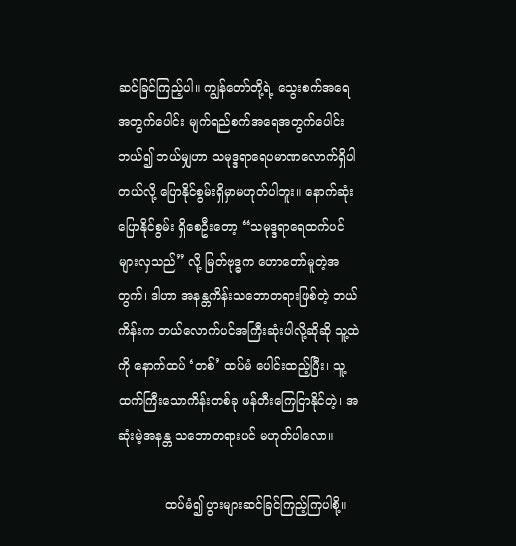ဆင်ခြင်ကြည့်ပါ။ ကျွန်တော်တို့ရဲ့ သွေးစက်အရေအတွက်ပေါင်း မျက်ရည်စက်အရေအတွက်ပေါင်း ဘယ်၍ ဘယ်မျှဟာ သမုဒ္ဒရာရေပမာဏလောက်ရှိပါတယ်လို့ ပြောနိုင်စွမ်းရှိမှာမဟုတ်ပါဘူး။ နောက်ဆုံး ပြောနိုင်စွမ်း ရှိစေဦးတော့ “သမုဒ္ဒရာရေထက်ပင် များလှသည်” လို့ မြတ်ဗုဒ္ဓက ဟောတော်မူတဲ့အတွက်၊ ဒါဟာ အနန္တကိန်းသဘောတရားဖြစ်တဲ့ ဘယ်ကိန်းက ဘယ်လောက်ပင်အကြီးဆုံးပါလို့ဆိုဆို သူ့ထဲကို နောက်ထပ် ‘တစ်’ ထပ်မံ ပေါင်းထည့်ပြီး၊ သူ့ထက်ကြီးသောကိန်းတစ်ခု ဖန်တီးကြေငြာနိုင်တဲ့၊ အဆုံးမဲ့အနန္တ သဘောတရားပင် မဟုတ်ပါလော။

            ထပ်မံ၍ ပွားများဆင်ခြင်ကြည့်ကြပါစို့။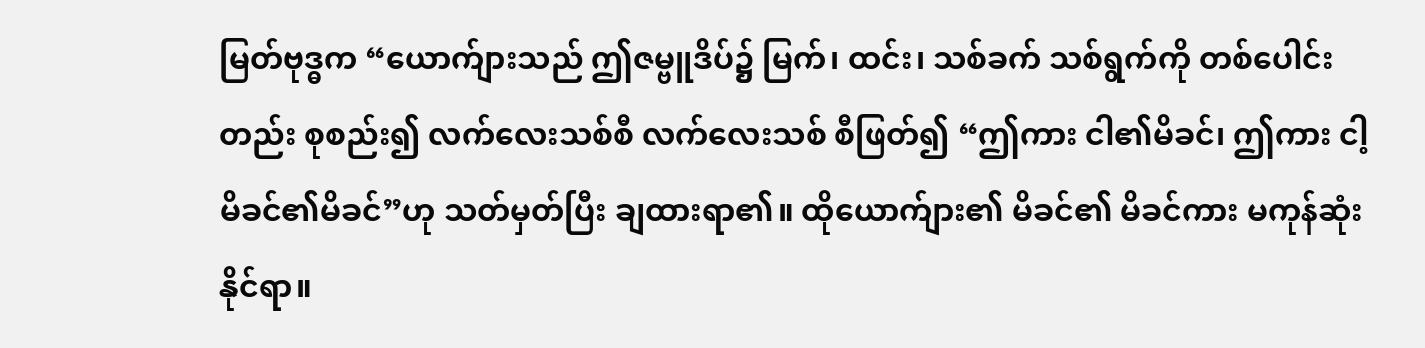မြတ်ဗုဒ္ဓက “ယောက်ျားသည် ဤဇမ္ဗူဒိပ်၌ မြက်၊ ထင်း၊ သစ်ခက် သစ်ရွက်ကို တစ်ပေါင်းတည်း စုစည်း၍ လက်လေးသစ်စီ လက်လေးသစ် စီဖြတ်၍ “ဤကား ငါ၏မိခင်၊ ဤကား ငါ့မိခင်၏မိခင်”ဟု သတ်မှတ်ပြီး ချထားရာ၏။ ထိုယောက်ျား၏ မိခင်၏ မိခင်ကား မကုန်ဆုံးနိုင်ရာ။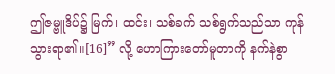ဤဇမ္ဗူဒိပ်၌ မြက်၊ ထင်း၊ သစ်ခက် သစ်ရွက်သည်သာ ကုန်သွားရာ၏။[16]” လို့ ဟောကြားတော်မူတာကို နက်နဲစွာ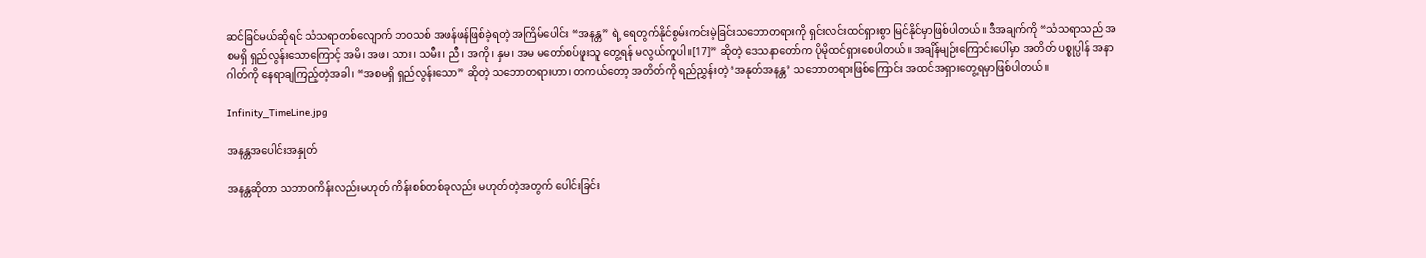ဆင်ခြင်မယ်ဆိုရင် သံသရာတစ်လျောက် ဘဝသစ် အဖန်ဖန်ဖြစ်ခဲ့ရတဲ့ အကြိမ်ပေါင်း “အနန္တ” ရဲ့ ရေတွက်နိုင်စွမ်းကင်းမဲ့ခြင်းသဘောတရားကို ရှင်းလင်းထင်ရှားစွာ မြင်နိုင်မှာဖြစ်ပါတယ်။ ဒီအချက်ကို “သံသရာသည် အစမရှိ ရှည်လွန်းသောကြောင့် အမိ၊ အဖ၊ သား၊ သမီး၊ ညီ၊ အကို၊ နှမ၊ အမ မတော်စပ်ဖူးသူ တွေ့ရန် မလွယ်ကူပါ။[17]” ဆိုတဲ့ ဒေသနာတော်က ပိုမိုထင်ရှားစေပါတယ်။ အချိန်မျဉ်းကြောင်းပေါ်မှာ အတိတ် ပစ္စုပ္ပါန် အနာဂါတ်ကို နေရာချကြည့်တဲ့အခါ၊ “အစမရှိ ရှည်လွန်းသော” ဆိုတဲ့ သဘောတရားဟာ၊ တကယ်တော့ အတိတ်ကို ရည်ညွှန်းတဲ့ ‘အနုတ်အနန္တ’ သဘောတရားဖြစ်ကြောင်း အထင်အရှားတွေ့ရမှာဖြစ်ပါတယ်။

Infinity_TimeLine.jpg

အနန္တအပေါင်းအနှုတ်

အနန္တဆိုတာ သဘာဝကိန်းလည်းမဟုတ် ကိန်းစစ်တစ်ခုလည်း မဟုတ်တဲ့အတွက် ပေါင်းခြင်း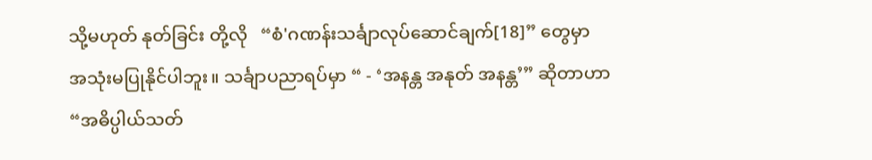သို့မဟုတ် နုတ်ခြင်း တို့လို   “စံ'ဂဏန်းသင်္ချာလုပ်ဆောင်ချက်[18]” တွေမှာ အသုံးမပြုနိုင်ပါဘူး။ သင်္ချာပညာရပ်မှာ “ - ‘အနန္တ အနုတ် အနန္တ’” ဆိုတာဟာ “အဓိပ္ပါယ်သတ်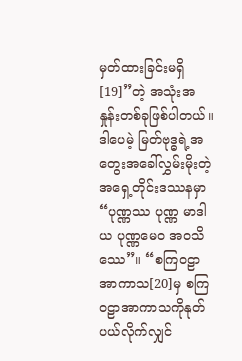မှတ်ထားခြင်းမရှိ[19]”တဲ့ အသုံးအနှုန်းတစ်ခုဖြစ်ပါတယ်။ ဒါပေမဲ့ မြတ်ဗုဒ္ဓရဲ့အတွေးအခေါ်လွှမ်းမိုးတဲ့ အရှေ့တိုင်းဒဿနမှာ “ပုဏ္ဏဿ ပုဏ္ဏ မာဒါယ ပုဏ္ဏမေဝ အဝသိဿေ”။ “စကြဝဠာအာကာသ[20]မှ စကြဝဠာအာကာသကိုနုတ်ပယ်လိုက်လျှင်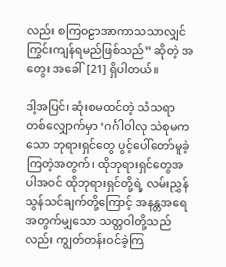လည်း စကြဝဠာအာကာသသာလျှင် ကြွင်းကျန်ရမည်ဖြစ်သည်” ဆိုတဲ့ အတွေး အခေါ်[21] ရှိပါတယ်။

ဒါ့အပြင်၊ ဆုံးစမထင်တဲ့ သံသရာ တစ်လျှောက်မှာ ‘ဂင်္ဂါဝါလု သဲစုမကသော ဘုရားရှင်တွေ ပွင့်ပေါ်တော်မူခဲ့ကြတဲ့အတွက်၊ ထိုဘုရားရှင်တွေအပါအဝင် ထိုဘုရားရှင်တို့ရဲ့ လမ်းညွှန်သွန်သင်ချက်တို့ကြောင့် အနန္တအရေအတွက်မျှသော သတ္တဝါတို့သည်လည်း ကျွတ်တန်းဝင်ခဲ့ကြ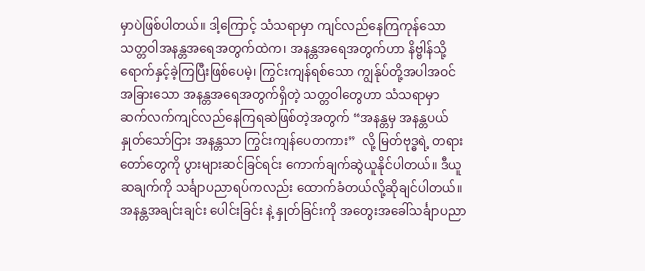မှာပဲဖြစ်ပါတယ်။ ဒါ့ကြောင့် သံသရာမှာ ကျင်လည်နေကြကုန်သော သတ္တဝါအနန္တအရေအတွက်ထဲက၊ အနန္တအရေအတွက်ဟာ နိဗ္ဗါန်သို့ရောက်နှင့်ခဲ့ကြပြီးဖြစ်ပေမဲ့၊ ကြွင်းကျန်ရစ်သော ကျွန်ုပ်တို့အပါအဝင် အခြားသော အနန္တအရေအတွက်ရှိတဲ့ သတ္တဝါတွေဟာ သံသရာမှာ ဆက်လက်ကျင်လည်နေကြရဆဲဖြစ်တဲ့အတွက် “အနန္တမှ အနန္တပယ်နှုတ်သော်ငြား အနန္တသာ ကြွင်းကျန်ပေတကား”  လို့ မြတ်ဗုဒ္ဓရဲ့ တရားတော်တွေကို ပွားများဆင်ခြင်ရင်း ကောက်ချက်ဆွဲယူနိုင်ပါတယ်။ ဒီယူဆချက်ကို သင်္ချာပညာရပ်ကလည်း ထောက်ခံတယ်လို့ဆိုချင်ပါတယ်။ အနန္တအချင်းချင်း ပေါင်းခြင်း နဲ့ နှုတ်ခြင်းကို အတွေးအခေါ်သင်္ချာပညာ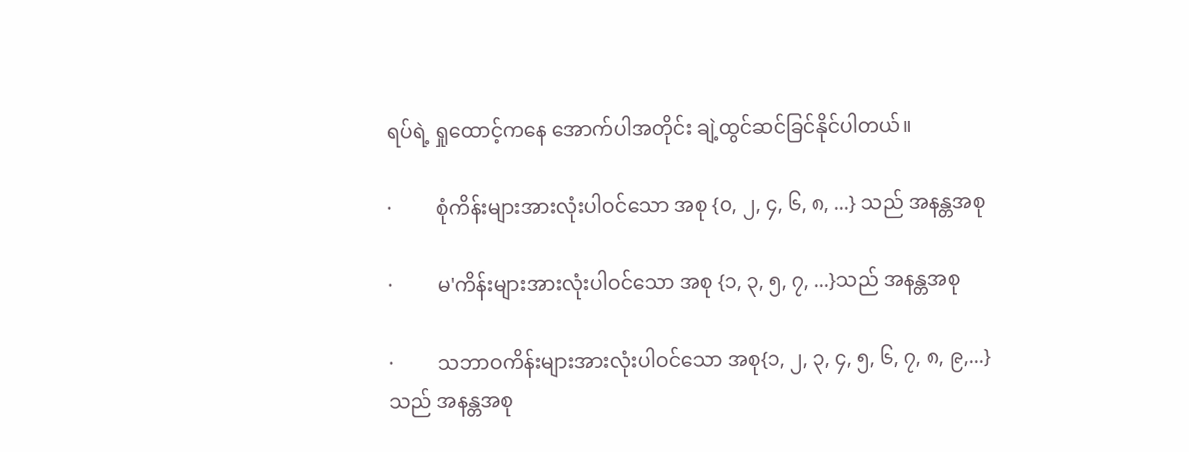ရပ်ရဲ့ ရှုထောင့်ကနေ အောက်ပါအတိုင်း ချဲ့ထွင်ဆင်ခြင်နိုင်ပါတယ်။

·         စုံကိန်းများအားလုံးပါဝင်သော အစု {၀, ၂, ၄, ၆, ၈, ...} သည် အနန္တအစု

·         မ'ကိန်းများအားလုံးပါဝင်သော အစု {၁, ၃, ၅, ၇, ...}သည် အနန္တအစု

·         သဘာဝကိန်းများအားလုံးပါဝင်သော အစု{၁, ၂, ၃, ၄, ၅, ၆, ၇, ၈, ၉,...} သည် အနန္တအစု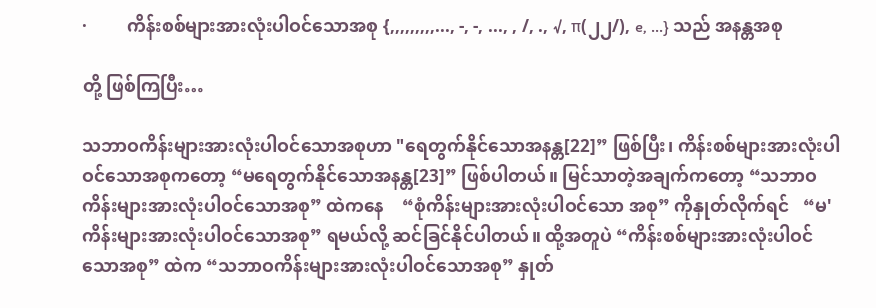·         ကိန်းစစ်များအားလုံးပါဝင်သောအစု {,,,,,,,,,..., -, -, ..., , /, ., √, π(၂၂/), e, ...} သည် အနန္တအစု

တို့ ဖြစ်ကြပြီး…

သဘာဝကိန်းများအားလုံးပါဝင်သောအစုဟာ "ရေတွက်နိုင်သောအနန္တ[22]” ဖြစ်ပြီး၊ ကိန်းစစ်များအားလုံးပါဝင်သောအစုကတော့ “မရေတွက်နိုင်သောအနန္တ[23]” ဖြစ်ပါတယ်။ မြင်သာတဲ့အချက်ကတော့ “သဘာဝကိန်းများအားလုံးပါဝင်သောအစု” ထဲကနေ    “စုံကိန်းများအားလုံးပါဝင်သော အစု” ကိုနှုတ်လိုက်ရင်   “မ'ကိန်းများအားလုံးပါဝင်သောအစု” ရမယ်လို့ ဆင်ခြင်နိုင်ပါတယ်။ ထို့အတူပဲ “ကိန်းစစ်များအားလုံးပါဝင်သောအစု” ထဲက “သဘာဝကိန်းများအားလုံးပါဝင်သောအစု” နှုတ်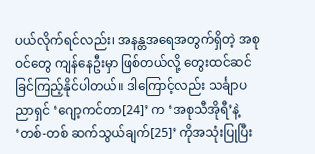ပယ်လိုက်ရင်လည်း၊ အနန္တအရေအတွက်ရှိတဲ့ အစုဝင်တွေ ကျန်နေဦးမှာ ဖြစ်တယ်လို့ တွေးထင်ဆင်ခြင်ကြည့်နိုင်ပါတယ်။ ဒါကြောင့်လည်း သင်္ချာပညာရှင် ‘ဂျော့ကင်တာ[24]’ က ‘အစုသီအိုရီ’နဲ့ ‘တစ်-တစ် ဆက်သွယ်ချက်[25]’ ကိုအသုံးပြုပြီး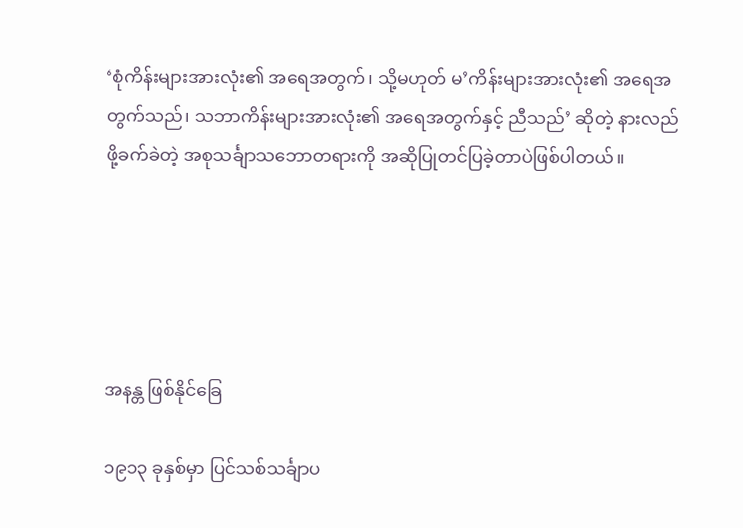‘စုံကိန်းများအားလုံး၏ အရေအတွက်၊ သို့မဟုတ် မ’ကိန်းများအားလုံး၏ အရေအတွက်သည်၊ သဘာကိန်းများအားလုံး၏ အရေအတွက်နှင့် ညီသည်’ ဆိုတဲ့ နားလည်ဖို့ခက်ခဲတဲ့ အစုသင်္ချာသဘောတရားကို အဆိုပြုတင်ပြခဲ့တာပဲဖြစ်ပါတယ်။





အနန္တ ဖြစ်နိုင်ခြေ

၁၉၁၃ ခုနှစ်မှာ ပြင်သစ်သင်္ချာပ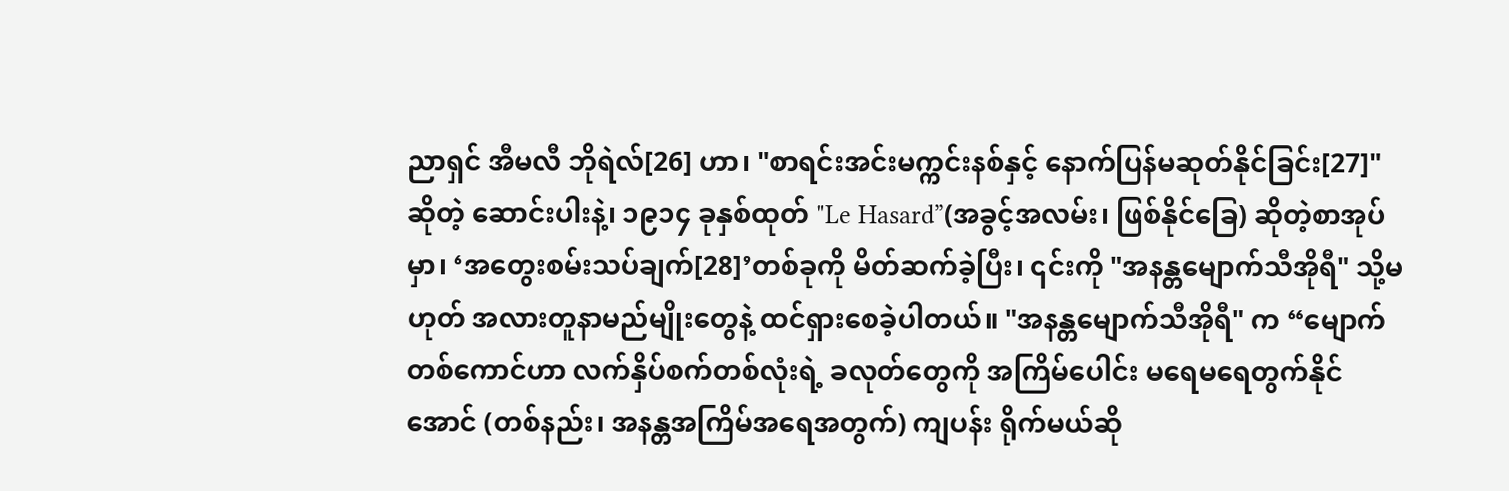ညာရှင် အီမလီ ဘိုရဲလ်[26] ဟာ၊ "စာရင်းအင်းမက္ကင်းနစ်နှင့် နောက်ပြန်မဆုတ်နိုင်ခြင်း[27]" ဆိုတဲ့ ဆောင်းပါးနဲ့၊ ၁၉၁၄ ခုနှစ်ထုတ် "Le Hasard”(အခွင့်အလမ်း၊ ဖြစ်နိုင်ခြေ) ဆိုတဲ့စာအုပ်မှာ၊ ‘အတွေးစမ်းသပ်ချက်[28]’တစ်ခုကို မိတ်ဆက်ခဲ့ပြီး၊ ၎င်းကို "အနန္တမျောက်သီအိုရီ" သို့မဟုတ် အလားတူနာမည်မျိုးတွေနဲ့ ထင်ရှားစေခဲ့ပါတယ်။ "အနန္တမျောက်သီအိုရီ" က “မျောက်တစ်ကောင်ဟာ လက်နှိပ်စက်တစ်လုံးရဲ့ ခလုတ်တွေကို အကြိမ်ပေါင်း မရေမရေတွက်နိုင်အောင် (တစ်နည်း၊ အနန္တအကြိမ်အရေအတွက်) ကျပန်း ရိုက်မယ်ဆို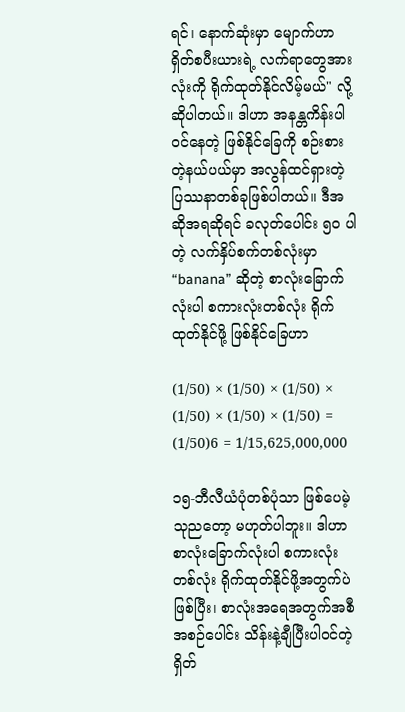ရင်၊ နောက်ဆုံးမှာ မျောက်ဟာ ရှိတ်စပီးယားရဲ့ လက်ရာတွေအားလုံးကို ရိုက်ထုတ်နိုင်လိမ့်မယ်" လို့ ဆိုပါတယ်။ ဒါဟာ အနန္တကိန်းပါဝင်နေတဲ့ ဖြစ်နိုင်ခြေကို စဉ်းစားတဲ့နယ်ပယ်မှာ အလွန်ထင်ရှားတဲ့ ပြဿနာတစ်ခုဖြစ်ပါတယ်။ ဒီအဆိုအရဆိုရင် ခလုတ်ပေါင်း ၅၀ ပါတဲ့ လက်နှိပ်စက်တစ်လုံးမှာ “banana” ဆိုတဲ့ စာလုံးခြောက်လုံးပါ စကားလုံးတစ်လုံး ရိုက်ထုတ်နိုင်ဖို့ ဖြစ်နိုင်ခြေဟာ

(1/50) × (1/50) × (1/50) × (1/50) × (1/50) × (1/50) = (1/50)6 = 1/15,625,000,000

၁၅-ဘီလီယံပုံတစ်ပုံသာ ဖြစ်ပေမဲ့ သုညတော့ မဟုတ်ပါဘူး။ ဒါဟာ စာလုံးခြောက်လုံးပါ စကားလုံးတစ်လုံး ရိုက်ထုတ်နိုင်ဖို့အတွက်ပဲ ဖြစ်ပြီး၊ စာလုံးအရေအတွက်အစီအစဉ်ပေါင်း သိန်းနဲ့ချီပြီးပါဝင်တဲ့ ရှိတ်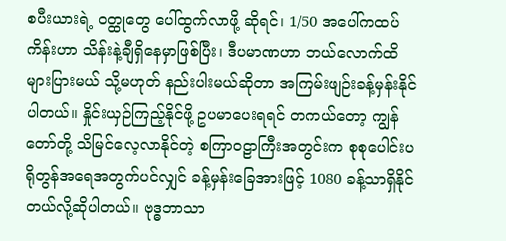စပီးယားရဲ့ ဝတ္ထုတွေ ပေါ်ထွက်လာဖို့ ဆိုရင်၊ 1/50 အပေါ်ကထပ်ကိန်းဟာ သိန်းနဲ့ချီရှိနေမှာဖြစ်ပြီး၊ ဒီပမာဏဟာ ဘယ်လောက်ထိ များပြားမယ် သို့မဟုတ် နည်းပါးမယ်ဆိုတာ အကြမ်းဖျဉ်းခန့်မှန်းနိုင်ပါတယ်။ နှိုင်းယှဉ်ကြည့်နိုင်ဖို့ ဥပမာပေးရရင် တကယ်တော့ ကျွန်တော်တို့ သိမြင်လေ့လာနိုင်တဲ့ စကြာဝဠာကြီးအတွင်းက စုစုပေါင်းပရိုတွန်အရေအတွက်ပင်လျှင် ခန့်မှန်းခြေအားဖြင့် 1080 ခန့်သာရှိနိုင်တယ်လို့ဆိုပါတယ်။ ဗုဒ္ဓဘာသာ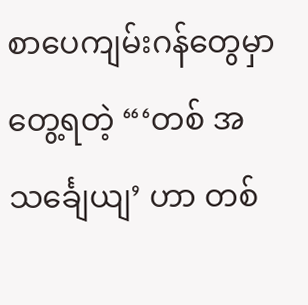စာပေကျမ်းဂန်တွေမှာ တွေ့ရတဲ့ “‘တစ် အသင်္ချေယျ’ ဟာ တစ်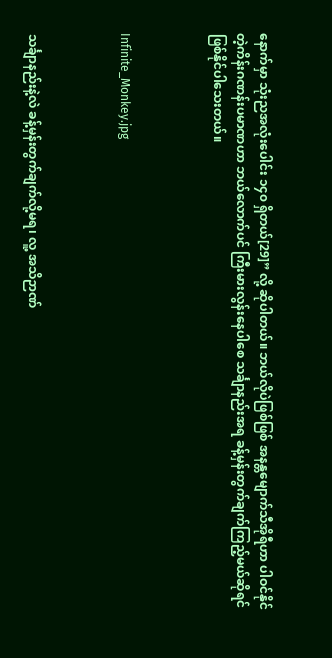နောက်မှာ သုံးညအလုံးပေါင်း ၁၄၀ ရှိတယ်[29]” လို့ ဆိုပါတယ်။ ဘယ်လိုပဲဖြစ်ဖြစ် အနန္တမျောက်သီအိုရီဟာ ပါဝင်နိုင်တဲ့ကိန်းဂဏန်းပမာဏဟာ ဘယ်လောက်ပင် ကြီးမားလွန်းနေပါစေ သင်္ချာနည်းအရ ခန့်မှန်းတွက်ချက်ကြည့်မယ်ဆိုရင် ဖြစ်နိုင်ပါသေးတယ်။



Infinite_Monkey.jpg



သင်္ချာနည်းနဲ့လဲ ခန့်မှန်းတွက်ချက်လို့မရ၊ လူ့ အသိဉာဏ်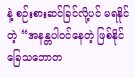နဲ့ စဉ်းစားဆင်ခြင်လို့ပင် မရနိုင်တဲ့ “အနန္တပါဝင်နေတဲ့ ဖြစ်နိုင်ခြေသဘောတ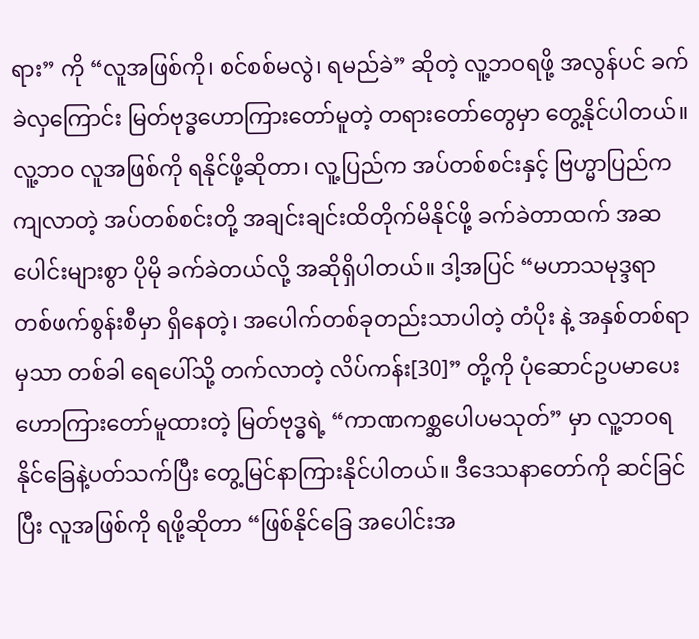ရား” ကို “လူအဖြစ်ကို၊ စင်စစ်မလွဲ၊ ရမည်ခဲ” ဆိုတဲ့ လူ့ဘဝရဖို့ အလွန်ပင် ခက်ခဲလှကြောင်း မြတ်ဗုဒ္ဓဟောကြားတော်မူတဲ့ တရားတော်တွေမှာ တွေ့နိုင်ပါတယ်။ လူ့ဘဝ လူအဖြစ်ကို ရနိုင်ဖို့ဆိုတာ၊ လူ့ပြည်က အပ်တစ်စင်းနှင့် ဗြဟ္မာပြည်ကကျလာတဲ့ အပ်တစ်စင်းတို့ အချင်းချင်းထိတိုက်မိနိုင်ဖို့ ခက်ခဲတာထက် အဆပေါင်းများစွာ ပိုမို ခက်ခဲတယ်လို့ အဆိုရှိပါတယ်။ ဒါ့အပြင် “မဟာသမုဒ္ဒရာ တစ်ဖက်စွန်းစီမှာ ရှိနေတဲ့၊ အပေါက်တစ်ခုတည်းသာပါတဲ့ တံပိုး နဲ့ အနှစ်တစ်ရာမှသာ တစ်ခါ ရေပေါ်သို့ တက်လာတဲ့ လိပ်ကန်း[30]” တို့ကို ပုံဆောင်ဥပမာပေး ဟောကြားတော်မူထားတဲ့ မြတ်ဗုဒ္ဓရဲ့ “ကာဏကစ္ဆပေါပမသုတ်” မှာ လူ့ဘဝရနိုင်ခြေနဲ့ပတ်သက်ပြီး တွေ့မြင်နာကြားနိုင်ပါတယ်။ ဒီဒေသနာတော်ကို ဆင်ခြင်ပြီး လူအဖြစ်ကို ရဖို့ဆိုတာ “ဖြစ်နိုင်ခြေ အပေါင်းအ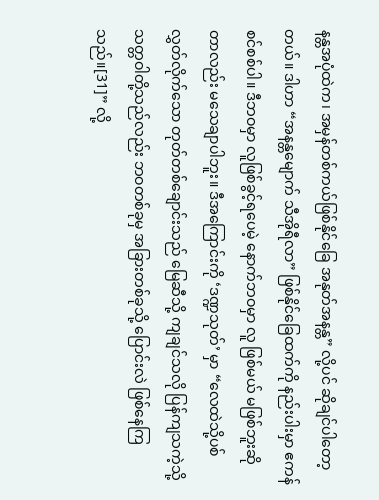နန္တအပုံထဲက၊ အမှန်တစ်ကယ်ဖြစ်နိုင်ခြေ အနုတ်အနန္တ” လို့ပင် ဆိုချင်ပါတော့တယ်။ ဒါဟာ “အနန္တမျောက် သီအိုရီလာ” ဖြစ်နိုင်ခြေထက်ကို နည်းပါးမှာ ဧကန်စင်စစ်ပါ။ ဒီဘဝမှာ လူဖြစ်ခွင့်ရပေမဲ့ နောက်ဘဝမှာ လူ ဖြစ်မယ် မဖြစ်ဘူးဆိုတာလည်း မသေချာပါဘူး။ ဒီအကြောင်းကို ‘ဒဏ္ဍသုတ်’ မှာ “လေထဲသို့ပစ်လွှတ်လိုက်သော တုတ်တစ်ချောင်းသည် မြေဆီသို့ ကျချင်သလို ပြန်ကျသကဲ့သို့ သတ္တဝါတို့သည်လည်း ဘဝတစ်ခုမှ အခြားတစ်ခုသို့ ပြောင်းလဲ ဖြစ်နေကြသည်။[31]” လို့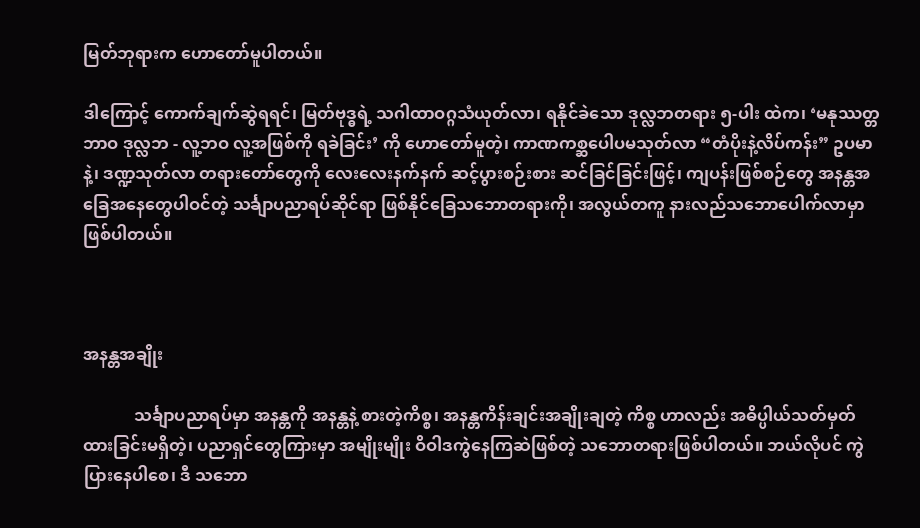မြတ်ဘုရားက ဟောတော်မူပါတယ်။

ဒါကြောင့် ကောက်ချက်ဆွဲရရင်၊ မြတ်ဗုဒ္ဓရဲ့ သဂါထာဝဂ္ဂသံယုတ်လာ၊ ရနိုင်ခဲသော ဒုလ္လဘတရား ၅-ပါး ထဲက၊ ‘မနုဿတ္တဘာဝ ဒုလ္လဘ - လူ့ဘဝ လူ့အဖြစ်ကို ရခဲခြင်း’ ကို ဟောတော်မူတဲ့၊ ကာဏကစ္ဆပေါပမသုတ်လာ “တံပိုးနဲ့လိပ်ကန်း” ဥပမာနဲ့၊ ဒဏ္ဍသုတ်လာ တရားတော်တွေကို လေးလေးနက်နက် ဆင့်ပွားစဉ်းစား ဆင်ခြင်ခြင်းဖြင့်၊ ကျပန်းဖြစ်စဉ်တွေ အနန္တအခြေအနေတွေပါဝင်တဲ့ သင်္ချာပညာရပ်ဆိုင်ရာ ဖြစ်နိုင်ခြေသဘောတရားကို၊ အလွယ်တကူ နားလည်သဘောပေါက်လာမှာဖြစ်ပါတယ်။



အနန္တအချိုး

            သင်္ချာပညာရပ်မှာ အနန္တကို အနန္တနဲ့ စားတဲ့ကိစ္စ၊ အနန္တကိန်းချင်းအချိုးချတဲ့ ကိစ္စ ဟာလည်း အဓိပ္ပါယ်သတ်မှတ်ထားခြင်းမရှိတဲ့၊ ပညာရှင်တွေကြားမှာ အမျိုးမျိုး ဝိဝါဒကွဲနေကြဆဲဖြစ်တဲ့ သဘောတရားဖြစ်ပါတယ်။ ဘယ်လိုပင် ကွဲပြားနေပါစေ၊ ဒီ သဘော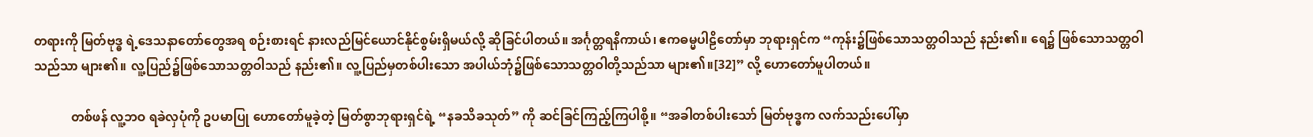တရားကို မြတ်ဗုဒ္ဓ ရဲ့ဒေသနာတော်တွေအရ စဉ်းစားရင် နားလည်မြင်ယောင်နိုင်စွမ်းရှိမယ်လို့ ဆိုခြင်ပါတယ်။ အင်္ဂုတ္တရနိကာယ်၊ ဧကဓမ္မပါဠိတော်မှာ ဘုရားရှင်က “ကုန်း၌ဖြစ်သောသတ္တဝါသည် နည်း၏။ ရေ၌ ဖြစ်သောသတ္တဝါသည်သာ များ၏။ လူ့ပြည်၌ဖြစ်သောသတ္တဝါသည် နည်း၏။ လူ့ပြည်မှတစ်ပါးသော အပါယ်ဘုံ၌ဖြစ်သောသတ္တဝါတို့သည်သာ များ၏။[32]” လို့ ဟောတော်မူပါတယ်။

            တစ်ဖန် လူ့ဘဝ ရခဲလှပုံကို ဥပမာပြု ဟောတော်မူခဲ့တဲ့ မြတ်စွာဘုရားရှင်ရဲ့ “နခသိခသုတ်” ကို ဆင်ခြင်ကြည့်ကြပါစို့။ “အခါတစ်ပါးသော် မြတ်ဗုဒ္ဓက လက်သည်းပေါ်မှာ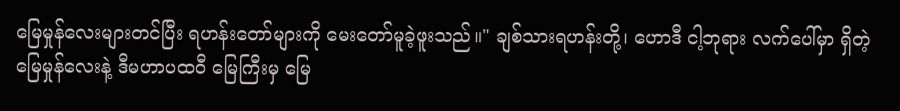မြေမှုန်လေးများတင်ပြီး ရဟန်းတော်များကို မေးတော်မူခဲ့ဖူးသည်။" ချစ်သားရဟန်းတို့၊ ဟောဒီ ငါ့ဘုရား လက်ပေါ်မှာ ရှိတဲ့ မြေမှုန်လေးနဲ့ ဒီမဟာပထဝီ မြေကြီးမှ မြေ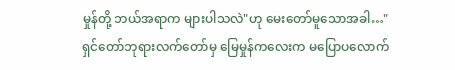မှုန်တို့ ဘယ်အရာက များပါသလဲ"ဟု မေးတော်မူသောအခါ…"ရှင်တော်ဘုရားလက်တော်မှ မြေမှုန်ကလေးက မပြောပလောက်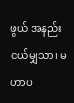ဖွယ် အနည်းငယ်မျှသာ၊ မဟာပ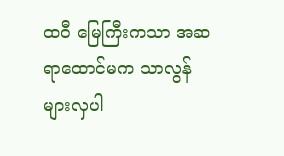ထဝီ မြေကြီးကသာ အဆ ရာထောင်မက သာလွန်များလှပါ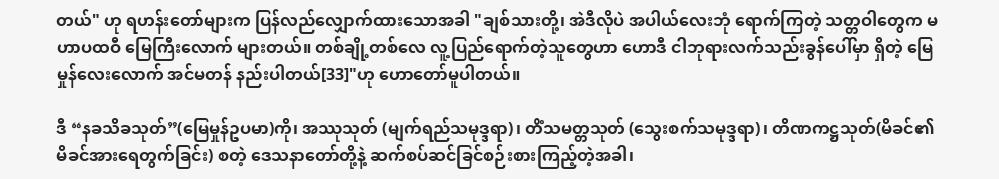တယ်" ဟု ရဟန်းတော်များက ပြန်လည်လျှောက်ထားသောအခါ "ချစ်သားတို့၊ အဲဒီလိုပဲ အပါယ်လေးဘုံ ရောက်ကြတဲ့ သတ္တဝါတွေက မဟာပထဝီ မြေကြီးလောက် များတယ်။ တစ်ချို့တစ်လေ လူ့ပြည်ရောက်တဲ့သူတွေဟာ ဟောဒီ ငါဘုရားလက်သည်းခွန်ပေါ်မှာ ရှိတဲ့ မြေမှုန်လေးလောက် အင်မတန် နည်းပါတယ်[33]"ဟု ဟောတော်မူပါတယ်။

ဒီ “နခသိခသုတ်”(မြေမှုန်ဥပမာ)ကို၊ အဿုသုတ် (မျက်ရည်သမုဒ္ဒရာ)၊ တိံသမတ္တသုတ် (သွေးစက်သမုဒ္ဒရာ)၊ တိဏကဋ္ဌသုတ်(မိခင်၏ မိခင်အားရေတွက်ခြင်း) စတဲ့ ဒေသနာတော်တို့နဲ့ ဆက်စပ်ဆင်ခြင်စဉ်းစားကြည့်တဲ့အခါ၊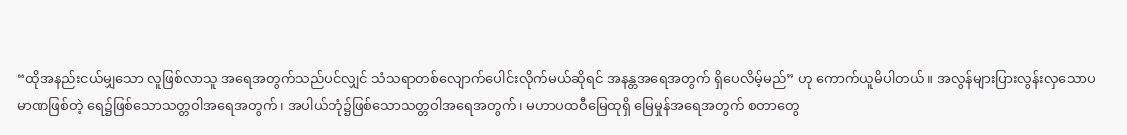“ထိုအနည်းငယ်မျှသော လူဖြစ်လာသူ အရေအတွက်သည်ပင်လျှင် သံသရာတစ်လျောက်ပေါင်းလိုက်မယ်ဆိုရင် အနန္တအရေအတွက် ရှိပေလိမ့်မည်” ဟု ကောက်ယူမိပါတယ်။ အလွန်များပြားလွန်းလှသောပမာဏဖြစ်တဲ့ ရေ၌ဖြစ်သောသတ္တဝါအရေအတွက်၊ အပါယ်ဘုံ၌ဖြစ်သောသတ္တဝါအရေအတွက်၊ မဟာပထဝီမြေထုရှိ မြေမှုန်အရေအတွက် စတာတွေ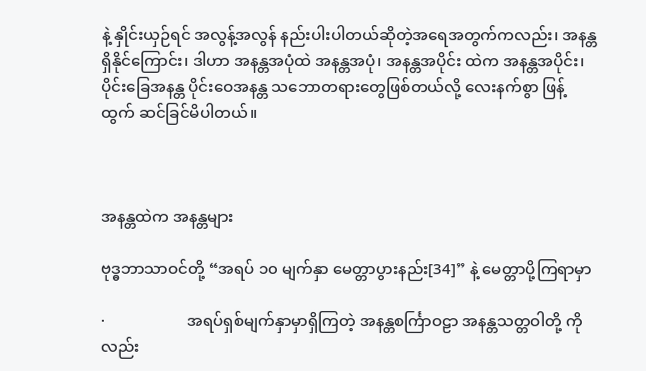နဲ့ နှိုင်းယှဉ်ရင် အလွန့်အလွန် နည်းပါးပါတယ်ဆိုတဲ့အရေအတွက်ကလည်း၊ အနန္တရှိနိုင်ကြောင်း၊ ဒါဟာ အနန္တအပုံထဲ အနန္တအပုံ၊ အနန္တအပိုင်း ထဲက အနန္တအပိုင်း၊ ပိုင်းခြေအနန္တ ပိုင်းဝေအနန္တ သဘောတရားတွေဖြစ်တယ်လို့ လေးနက်စွာ ဖြန့်ထွက် ဆင်ခြင်မိပါတယ်။



အနန္တထဲက အနန္တများ

ဗုဒ္ဓဘာသာဝင်တို့ “အရပ် ၁၀ မျက်နှာ မေတ္တာပွားနည်း[34]” နဲ့ မေတ္တာပို့ကြရာမှာ

·                     အရပ်ရှစ်မျက်နှာမှာရှိကြတဲ့ အနန္တစင်္ကြာဝဠာ အနန္တသတ္တဝါတို့ ကိုလည်း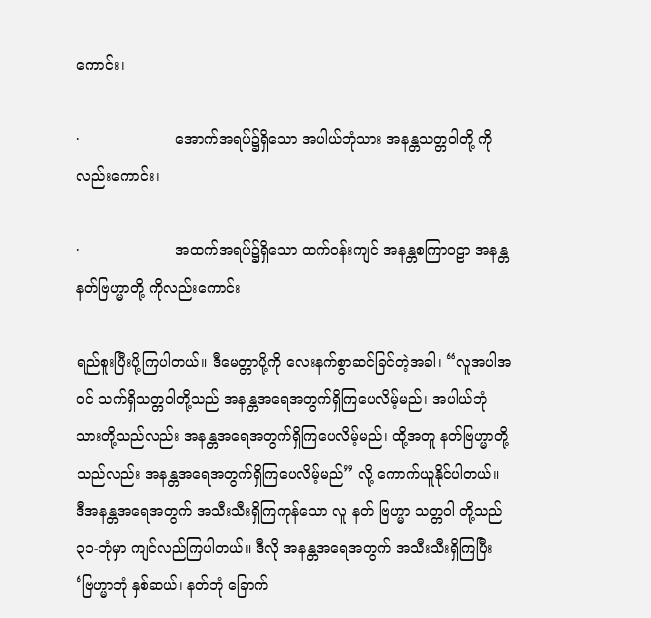ကောင်း၊

·                     အောက်အရပ်၌ရှိသော အပါယ်ဘုံသား အနန္တသတ္တဝါတို့ ကိုလည်းကောင်း၊

·                     အထက်အရပ်၌ရှိသော ထက်ဝန်းကျင် အနန္တစကြာဝဠာ အနန္တနတ်ဗြဟ္မာတို့ ကိုလည်းကောင်း

ရည်စူးပြီးပို့ကြပါတယ်။ ဒီမေတ္တာပို့ကို လေးနက်စွာဆင်ခြင်တဲ့အခါ၊ “လူအပါအဝင် သက်ရှိသတ္တဝါတို့သည် အနန္တအရေအတွက်ရှိကြပေလိမ့်မည်၊ အပါယ်ဘုံသားတို့သည်လည်း အနန္တအရေအတွက်ရှိကြပေလိမ့်မည်၊ ထို့အတူ နတ်ဗြဟ္မာတို့သည်လည်း အနန္တအရေအတွက်ရှိကြပေလိမ့်မည်” လို့ ကောက်ယူနိုင်ပါတယ်။ ဒီအနန္တအရေအတွက် အသီးသီးရှိကြကုန်သော လူ နတ် ဗြဟ္မာ သတ္တဝါ တို့သည် ၃၁-ဘုံမှာ ကျင်လည်ကြပါတယ်။ ဒီလို အနန္တအရေအတွက် အသီးသီးရှိကြပြီး ‘ဗြဟ္မာဘုံ နှစ်ဆယ်၊ နတ်ဘုံ ခြောက်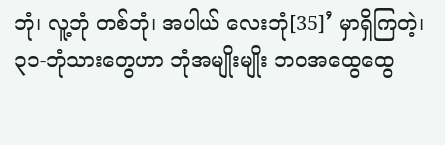ဘုံ၊ လူ့ဘုံ တစ်ဘုံ၊ အပါယ် လေးဘုံ[35]’ မှာရှိကြတဲ့၊ ၃၁-ဘုံသားတွေဟာ ဘုံအမျိုးမျိုး ဘဝအထွေထွေ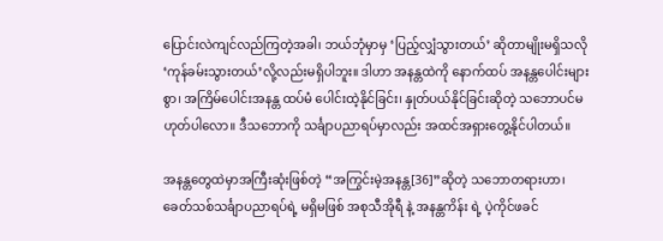ပြောင်းလဲကျင်လည်ကြတဲ့အခါ၊ ဘယ်ဘုံမှာမှ ‘ပြည့်လျှံသွားတယ်’ ဆိုတာမျိုးမရှိသလို ‘ကုန်ခမ်းသွားတယ်’လို့လည်းမရှိပါဘူး။ ဒါဟာ အနန္တထဲကို နောက်ထပ် အနန္တပေါင်းများစွာ၊ အကြိမ်ပေါင်းအနန္တ ထပ်မံ ပေါင်းထဲ့နိုင်ခြင်း၊ နှုတ်ပယ်နိုင်ခြင်းဆိုတဲ့ သဘောပင်မဟုတ်ပါလော။ ဒီသဘောကို သင်္ချာပညာရပ်မှာလည်း အထင်အရှားတွေ့နိုင်ပါတယ်။

အနန္တတွေထဲမှာအကြီးဆုံးဖြစ်တဲ့ “အကြွင်းမဲ့အနန္တ[36]”ဆိုတဲ့ သဘောတရားဟာ၊ ခေတ်သစ်သင်္ချာပညာရပ်ရဲ့ မရှိမဖြစ် အစုသီအိုရီ နဲ့ အနန္တကိန်း ရဲ့ ပဲ့ကိုင်ဖခင်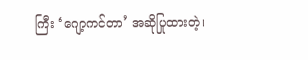ကြီး ‘ဂျော့ကင်တာ’ အဆိုပြုထားတဲ့၊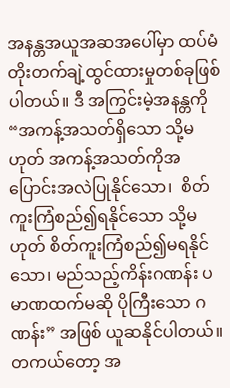အနန္တအယူအဆအပေါ်မှာ ထပ်မံတိုးတက်ချဲ့ထွင်ထားမှုတစ်ခုဖြစ်ပါတယ်။ ဒီ အကြွင်းမဲ့အနန္တကို “အကန့်အသတ်ရှိသော သို့မဟုတ် အကန့်အသတ်ကိုအပြောင်းအလဲပြုနိုင်သော၊  စိတ်ကူးကြံစည်၍ရနိုင်သော သို့မဟုတ် စိတ်ကူးကြံစည်၍မရနိုင်သော၊ မည်သည့်ကိန်းဂဏန်း ပမာဏထက်မဆို ပိုကြီးသော ဂဏန်း” အဖြစ် ယူဆနိုင်ပါတယ်။ တကယ်တော့ အ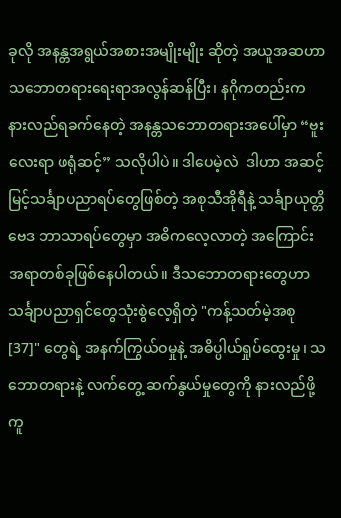ခုလို အနန္တအရွယ်အစားအမျိုးမျိုး ဆိုတဲ့ အယူအဆဟာ  သဘောတရားရေးရာအလွန်ဆန်ပြီး၊ နဂိုကတည်းက နားလည်ရခက်နေတဲ့ အနန္တသဘောတရားအပေါ်မှာ “ဗူးလေးရာ ဖရုံဆင့်” သလိုပါပဲ။ ဒါပေမဲ့လဲ  ဒါဟာ အဆင့်မြင့်သင်္ချာပညာရပ်တွေဖြစ်တဲ့ အစုသီအိုရီနဲ့ သင်္ချာယုတ္တိဗေဒ ဘာသာရပ်တွေမှာ အဓိကလေ့လာတဲ့ အကြောင်းအရာတစ်ခုဖြစ်နေပါတယ်။ ဒီသဘောတရားတွေဟာ သင်္ချာပညာရှင်တွေသုံးစွဲလေ့ရှိတဲ့ "ကန့်သတ်မဲ့အစု[37]" တွေရဲ့ အနက်ကြွယ်ဝမှုနဲ့ အဓိပ္ပါယ်ရှုပ်ထွေးမှု၊ သဘောတရားနဲ့ လက်တွေ့ ဆက်နွယ်မှုတွေကို နားလည်ဖို့ ကူ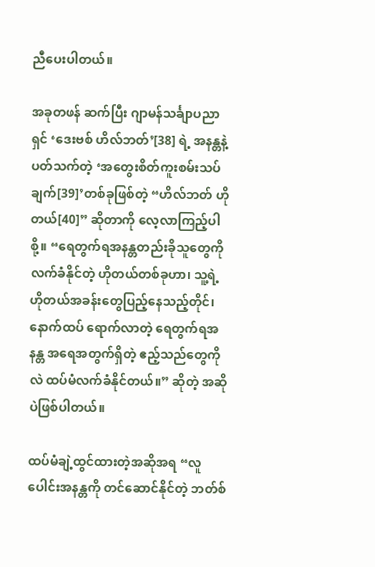ညီပေးပါတယ်။

အခုတဖန် ဆက်ပြီး ဂျာမန်သင်္ချာပညာရှင် ‘ဒေးဗစ် ဟိလ်ဘတ်’[38] ရဲ့ အနန္တနဲ့ပတ်သက်တဲ့ ‘အတွေးစိတ်ကူးစမ်းသပ်ချက်[39]’တစ်ခုဖြစ်တဲ့ “ဟိလ်ဘတ် ဟိုတယ်[40]” ဆိုတာကို လေ့လာကြည့်ပါစို့။ “ရေတွက်ရအနန္တတည်းခိုသူတွေကို လက်ခံနိုင်တဲ့ ဟိုတယ်တစ်ခုဟာ၊ သူ့ရဲ့ ဟိုတယ်အခန်းတွေပြည့်နေသည့်တိုင်၊ နောက်ထပ် ရောက်လာတဲ့ ရေတွက်ရအနန္တ အရေအတွက်ရှိတဲ့ ဧည့်သည်တွေကိုလဲ ထပ်မံလက်ခံနိုင်တယ်။” ဆိုတဲ့ အဆိုပဲဖြစ်ပါတယ်။

ထပ်မံချဲ့ထွင်ထားတဲ့အဆိုအရ “လူပေါင်းအနန္တကို တင်ဆောင်နိုင်တဲ့ ဘတ်စ်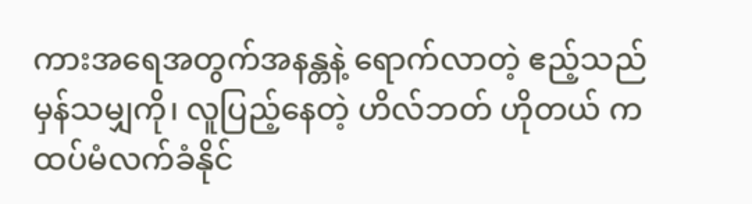ကားအရေအတွက်အနန္တနဲ့ ရောက်လာတဲ့ ဧည့်သည်မှန်သမျှကို၊ လူပြည့်နေတဲ့ ဟိလ်ဘတ် ဟိုတယ် က ထပ်မံလက်ခံနိုင်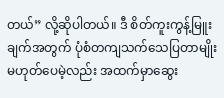တယ်” လို့ဆိုပါတယ်။ ဒီ စိတ်ကူးကွန့်မြူးချက်အတွက် ပုံစံတကျသက်သေပြတာမျိုးမဟုတ်ပေမဲ့လည်း အထက်မှာဆွေး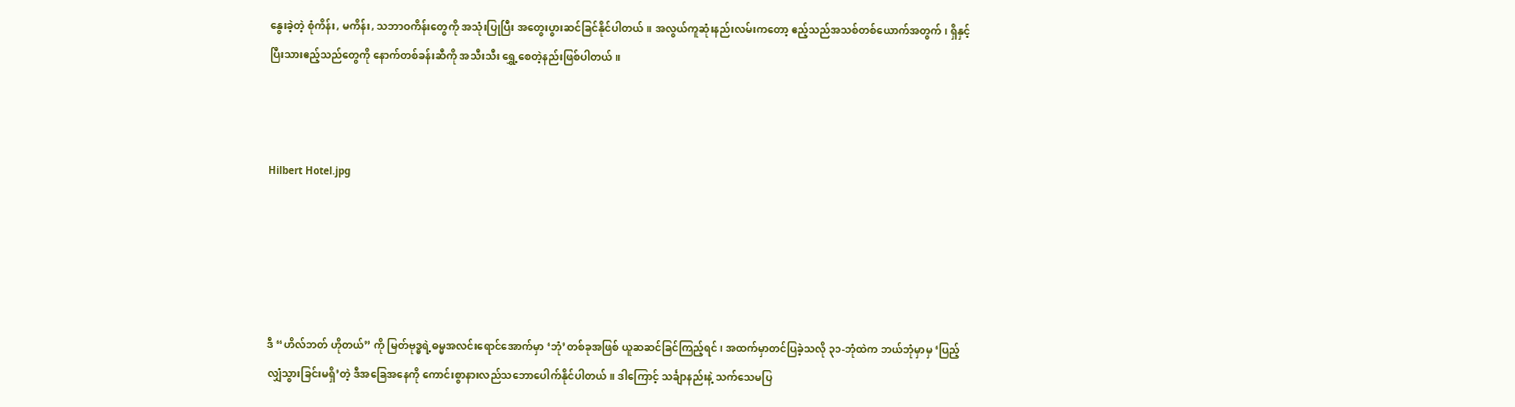နွေးခဲ့တဲ့ စုံကိန်း, မကိန်း, သဘာဝကိန်းတွေကို အသုံးပြုပြီး အတွေးပွားဆင်ခြင်နိုင်ပါတယ်။ အလွယ်ကူဆုံးနည်းလမ်းကတော့ ဧည့်သည်အသစ်တစ်ယောက်အတွက်၊ ရှိနှင့်ပြီးသားဧည့်သည်တွေကို နောက်တစ်ခန်းဆီကို အသီးသီး ရွှေ့စေတဲ့နည်းဖြစ်ပါတယ်။



Hilbert Hotel.jpg





ဒီ “ဟိလ်ဘတ် ဟိုတယ်” ကို မြတ်ဗုဒ္ဓရဲ့ဓမ္မအလင်းရောင်အောက်မှာ ‘ဘုံ’တစ်ခုအဖြစ် ယူဆဆင်ခြင်ကြည့်ရင်၊ အထက်မှာတင်ပြခဲ့သလို ၃၁-ဘုံထဲက ဘယ်ဘုံမှာမှ ‘ပြည့်လျှံသွားခြင်းမရှိ’တဲ့ ဒီအခြေအနေကို ကောင်းစွာနားလည်သဘောပေါက်နိုင်ပါတယ်။ ဒါကြောင့် သင်္ချာနည်းနဲ့ သက်သေမပြ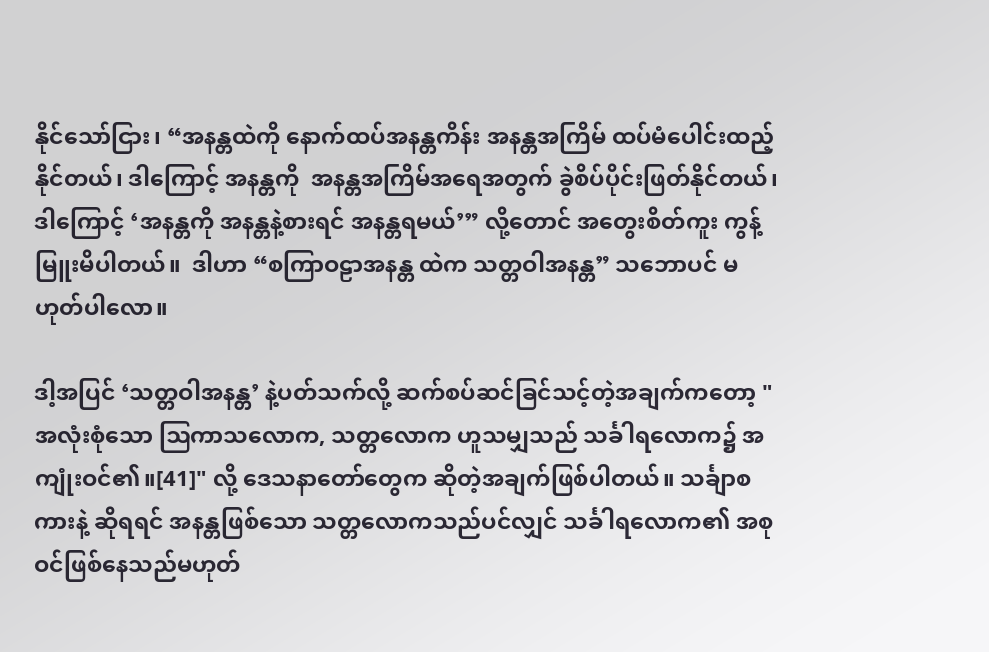နိုင်သော်ငြား၊ “အနန္တထဲကို နောက်ထပ်အနန္တကိန်း အနန္တအကြိမ် ထပ်မံပေါင်းထည့်နိုင်တယ်၊ ဒါကြောင့် အနန္တကို  အနန္တအကြိမ်အရေအတွက် ခွဲစိပ်ပိုင်းဖြတ်နိုင်တယ်၊ ဒါကြောင့် ‘အနန္တကို အနန္တနဲ့စားရင် အနန္တရမယ်’” လို့တောင် အတွေးစိတ်ကူး ကွန့်မြူးမိပါတယ်။  ဒါဟာ “စကြာဝဠာအနန္တ ထဲက သတ္တဝါအနန္တ” သဘောပင် မဟုတ်ပါလော။

ဒါ့အပြင် ‘သတ္တဝါအနန္တ’ နဲ့ပတ်သက်လို့ ဆက်စပ်ဆင်ခြင်သင့်တဲ့အချက်ကတော့ "အလုံးစုံသော ဩကာသလောက, သတ္တလောက ဟူသမျှသည် သင်္ခါရလောက၌ အကျုံးဝင်၏။[41]" လို့ ဒေသနာတော်တွေက ဆိုတဲ့အချက်ဖြစ်ပါတယ်။ သင်္ချာစကားနဲ့ ဆိုရရင် အနန္တဖြစ်သော သတ္တလောကသည်ပင်လျှင် သင်္ခါရလောက၏ အစုဝင်ဖြစ်နေသည်မဟုတ်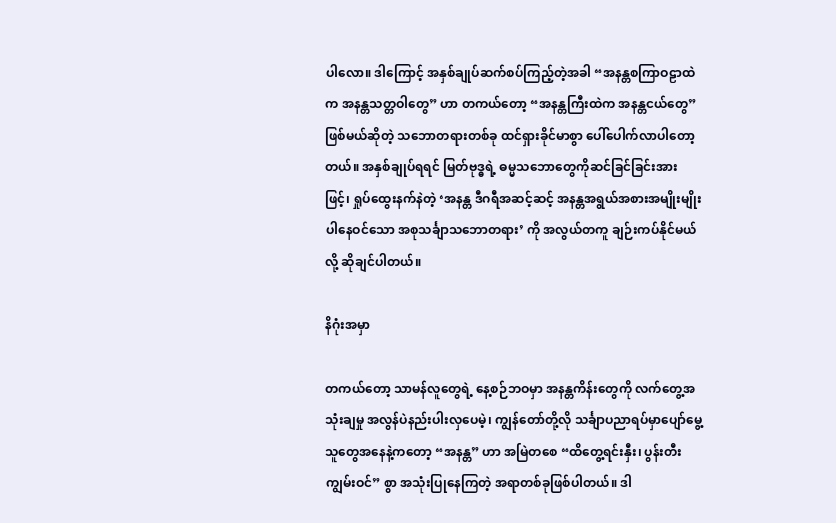ပါလော။ ဒါကြောင့် အနှစ်ချုပ်ဆက်စပ်ကြည့်တဲ့အခါ “အနန္တစကြာဝဠာထဲက အနန္တသတ္တဝါတွေ” ဟာ တကယ်တော့ “အနန္တကြီးထဲက အနန္တငယ်တွေ” ဖြစ်မယ်ဆိုတဲ့ သဘောတရားတစ်ခု ထင်ရှားခိုင်မာစွာ ပေါ်ပေါက်လာပါတော့တယ်။ အနှစ်ချုပ်ရရင် မြတ်ဗုဒ္ဓရဲ့ ဓမ္မသဘောတွေကိုဆင်ခြင်ခြင်းအားဖြင့်၊ ရှုပ်ထွေးနက်နဲတဲ့ ‘အနန္တ ဒီဂရီအဆင့်ဆင့် အနန္တအရွယ်အစားအမျိုးမျိုး ပါနေဝင်သော အစုသင်္ချာသဘောတရား’ ကို အလွယ်တကူ ချဉ်းကပ်နိုင်မယ်လို့ ဆိုချင်ပါတယ်။

နိဂုံးအမှာ

တကယ်တော့ သာမန်လူတွေရဲ့ နေ့စဉ်ဘဝမှာ အနန္တကိန်းတွေကို လက်တွေ့အသုံးချမှု အလွန်ပဲနည်းပါးလှပေမဲ့၊ ကျွန်တော်တို့လို သင်္ချာပညာရပ်မှာပျော်မွေ့သူတွေအနေနဲ့ကတော့ “အနန္တ” ဟာ အမြဲတစေ “ထိတွေ့ရင်းနှီး၊ ပွန်းတီးကျွမ်းဝင်” စွာ အသုံးပြုနေကြတဲ့ အရာတစ်ခုဖြစ်ပါတယ်။ ဒါ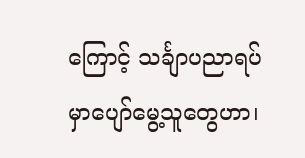ကြောင့် သင်္ချာပညာရပ်မှာပျော်မွေ့သူတွေဟာ၊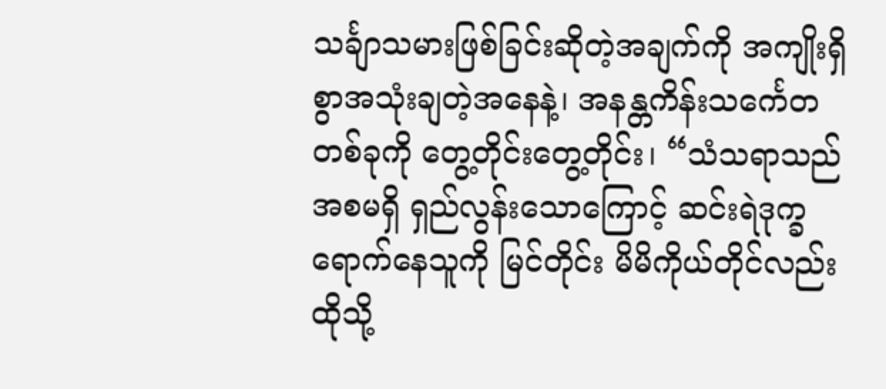သင်္ချာသမားဖြစ်ခြင်းဆိုတဲ့အချက်ကို အကျိုးရှိစွာအသုံးချတဲ့အနေနဲ့၊ အနန္တကိန်းသင်္ကေတ တစ်ခုကို တွေ့တိုင်းတွေ့တိုင်း၊ “သံသရာသည် အစမရှိ ရှည်လွန်းသောကြောင့် ဆင်းရဲဒုက္ခရောက်နေသူကို မြင်တိုင်း မိမိကိုယ်တိုင်လည်းထိုသို့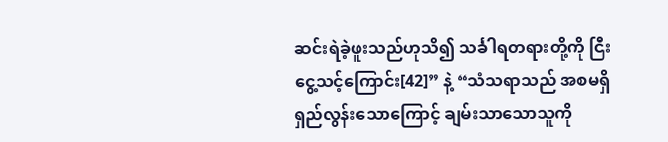ဆင်းရဲခဲ့ဖူးသည်ဟုသိ၍ သင်္ခါရတရားတို့ကို ငြီးငွေ့သင့်ကြောင်း[42]” နဲ့ “သံသရာသည် အစမရှိ ရှည်လွန်းသောကြောင့် ချမ်းသာသောသူကို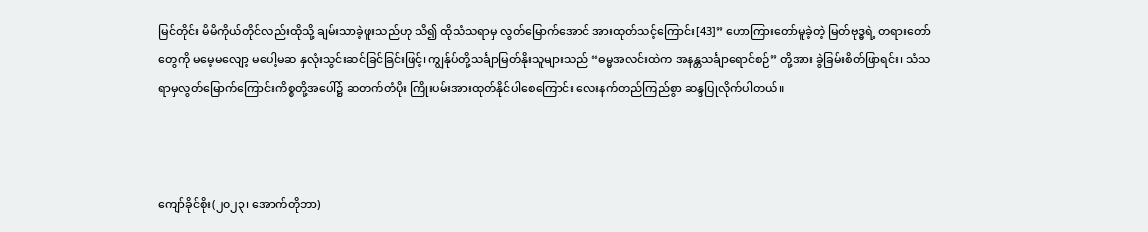မြင်တိုင်း မိမိကိုယ်တိုင်လည်းထိုသို့ ချမ်းသာခဲ့ဖူးသည်ဟု သိ၍ ထိုသံသရာမှ လွတ်မြောက်အောင် အားထုတ်သင့်ကြောင်း[43]” ဟောကြားတော်မူခဲ့တဲ့ မြတ်ဗုဒ္ဓရဲ့ တရားတော်တွေကို မမေ့မလျော့ မပေါ့မဆ နှလုံးသွင်းဆင်ခြင်ခြင်းဖြင့်၊ ကျွန်ုပ်တို့သင်္ချာမြတ်နိုးသူများသည် “ဓမ္မအလင်းထဲက အနန္တသင်္ချာရောင်စဉ်” တို့အား ခွဲခြမ်းစိတ်ဖြာရင်း၊ သံသရာမှလွတ်မြောက်ကြောင်းကိစ္စတို့အပေါ်၌ ဆတက်တံပိုး ကြိုးပမ်းအားထုတ်နိုင်ပါစေကြောင်း လေးနက်တည်ကြည်စွာ ဆန္ဒပြုလိုက်ပါတယ်။



ကျော်ခိုင်စိုး(၂၀၂၃၊ အောက်တိုဘာ)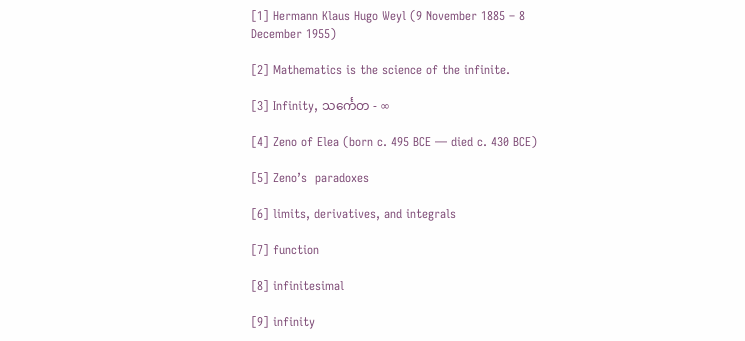[1] Hermann Klaus Hugo Weyl (9 November 1885 – 8 December 1955)

[2] Mathematics is the science of the infinite.

[3] Infinity, သင်္ကေတ - ∞

[4] Zeno of Elea (born c. 495 BCE — died c. 430 BCE)

[5] Zeno’s  paradoxes

[6] limits, derivatives, and integrals

[7] function

[8] infinitesimal

[9] infinity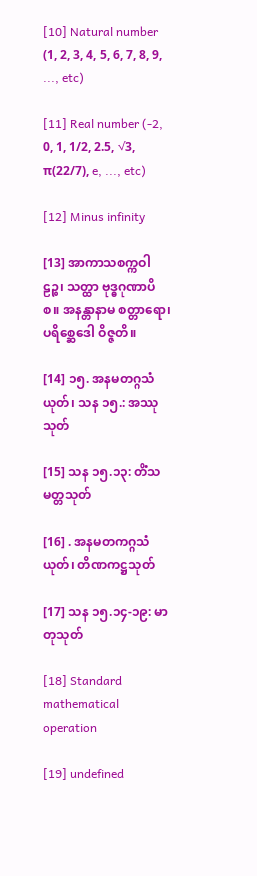[10] Natural number (1, 2, 3, 4, 5, 6, 7, 8, 9, ..., etc)

[11] Real number (-2, 0, 1, 1/2, 2.5, √3, π(22/7), e, ..., etc)

[12] Minus infinity

[13] အာကာသစက္ကဝါဠဉ္စ၊ သတ္ထာ ဗုဒ္ဓဂုဏာပိစ။ အနန္တာနာမ စတ္တာရော၊ ပရိစ္ဆေဒေါ ဝိဇ္ဇတိ။

[14] ၁၅. အနမတဂ္ဂသံယုတ်၊ သန ၁၅.: အဿုသုတ်

[15] သန ၁၅.၁၃: တိံသမတ္တသုတ်

[16] . အနမတကဂ္ဂသံယုတ်၊ တိဏကဋ္ဌသုတ်

[17] သန ၁၅.၁၄-၁၉: မာတုသုတ်

[18] Standard mathematical operation

[19] undefined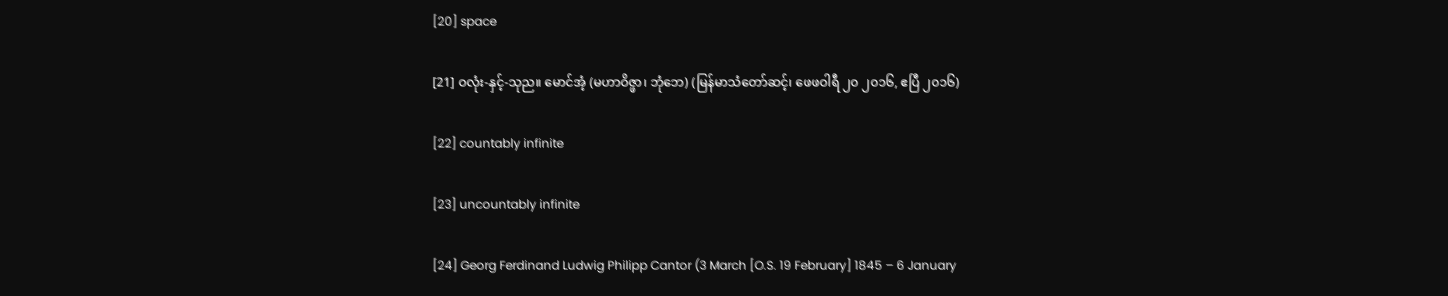[20] space

[21] ဝလုံး-နှင့်-သုည။ မောင်အံ့ (မဟာဝိဇ္ဖာ၊ ဘုံဘေ) (မြန်မာသံတော်ဆင့်၊ ဖေဖဝါရီ ၂၀ ၂၀၁၆, ဧပြီ ၂၀၁၆)

[22] countably infinite

[23] uncountably infinite

[24] Georg Ferdinand Ludwig Philipp Cantor (3 March [O.S. 19 February] 1845 – 6 January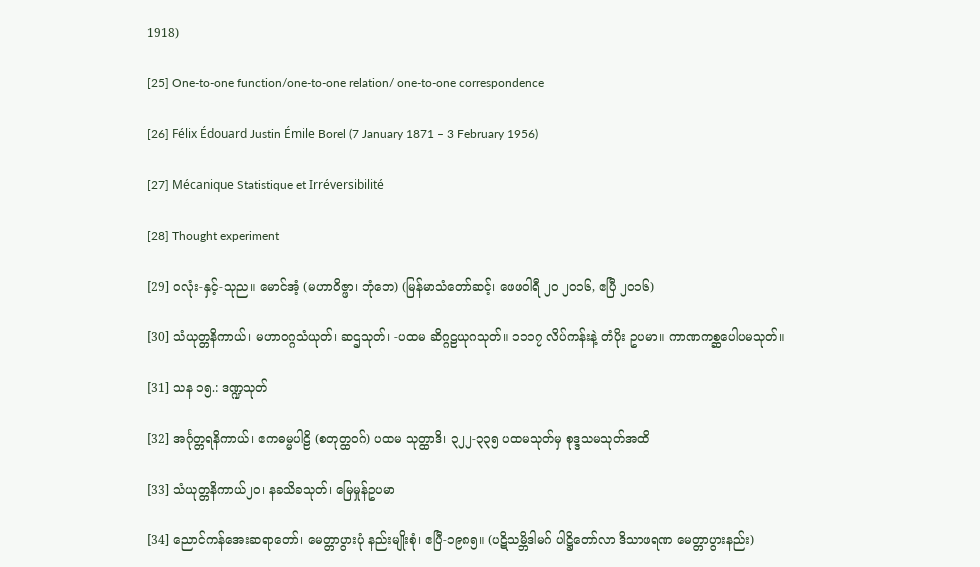1918)

[25] One-to-one function/one-to-one relation/ one-to-one correspondence

[26] Félix Édouard Justin Émile Borel (7 January 1871 – 3 February 1956)

[27] Mécanique Statistique et Irréversibilité

[28] Thought experiment

[29] ဝလုံး-နှင့်-သုည။ မောင်အံ့ (မဟာဝိဇ္ဖာ၊ ဘုံဘေ) (မြန်မာသံတော်ဆင့်၊ ဖေဖဝါရီ ၂၀ ၂၀၁၆, ဧပြီ ၂၀၁၆)

[30] သံယုတ္တနိကာယ်၊ မဟာဝဂ္ဂသံယုတ်၊ ဆဌသုတ်၊ -ပထမ ဆိဂ္ဂဠယုဂသုတ်။ ၁၁၁၇ လိပ်ကန်းနဲ့ တံပိုး ဥပမာ။ ကာဏကစ္ဆပေါပမသုတ်။

[31] သန ၁၅.: ဒဏ္ဍသုတ်

[32] အင်္ဂုတ္တရနိကာယ်၊ ဧကဓမ္မပါဠိ (စတုတ္ထဝဂ်) ပထမ သုတ္ထာဒိ၊ ၃၂၂-၃၃၅ ပထမသုတ်မှ စုဒ္ဒသမသုတ်အထိ

[33] သံယုတ္တနိကာယ်၂ဝ၊ နခသိခသုတ်၊ မြေမှုန်ဥပမာ

[34] ညောင်ကန်အေးဆရာတော်၊ မေတ္တာပွားပုံ နည်းမျိုးစုံ၊ ဧပြီ-၁၉၈၅။ (ပဋိသမ္ဘိဒါမဂ် ပါဋ္ဌိတော်လာ ဒိသာဖရဏ မေတ္တာပွားနည်း)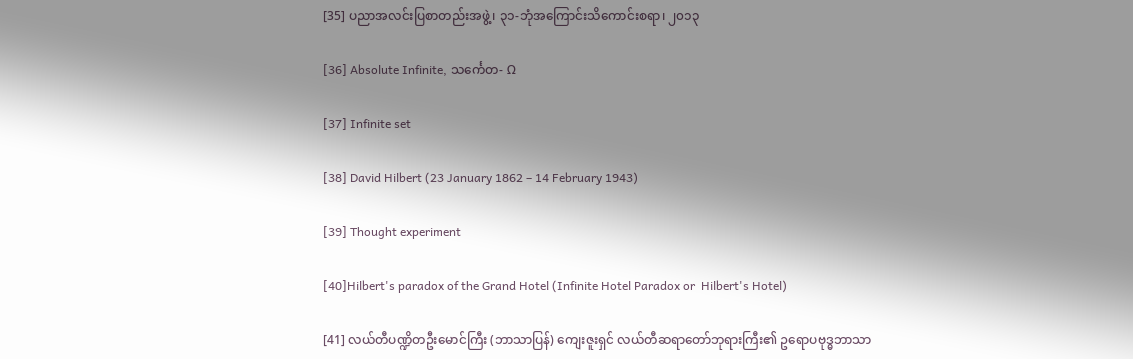[35] ပညာအလင်းပြစာတည်းအဖွဲ့၊ ၃၁-ဘုံအကြောင်းသိကောင်းစရာ၊ ၂၀၁၃

[36] Absolute Infinite, သင်္ကေတ- Ω

[37] Infinite set

[38] David Hilbert (23 January 1862 – 14 February 1943)

[39] Thought experiment

[40]Hilbert's paradox of the Grand Hotel (Infinite Hotel Paradox or  Hilbert's Hotel)

[41] လယ်တီပဏ္ဍိတဦးမောင်ကြီး (ဘာသာပြန်) ကျေးဇူးရှင် လယ်တီဆရာတော်ဘုရားကြီး၏ ဥရောပဗုဒ္ဓဘာသာ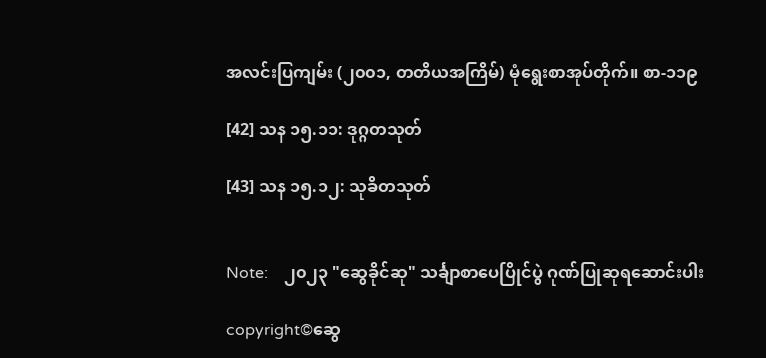အလင်းပြကျမ်း (၂၀၀၁, တတိယအကြိမ်) မုံရွေးစာအုပ်တိုက်။ စာ-၁၁၉

[42] သန ၁၅.၁၁: ဒုဂ္ဂတသုတ်

[43] သန ၁၅.၁၂: သုခိတသုတ်


Note:    ၂၀၂၃ "ဆွေခိုင်ဆု" သင်္ချာစာပေပြိုင်ပွဲ ဂုဏ်ပြုဆုရဆောင်းပါး

copyright©ဆွေ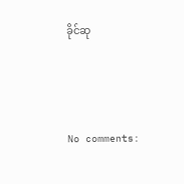ခိုင်ဆု



No comments: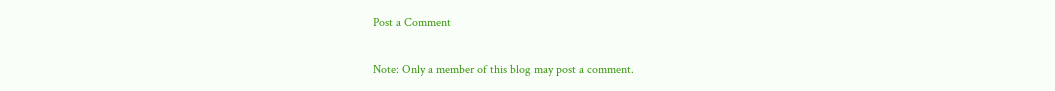Post a Comment

Note: Only a member of this blog may post a comment.